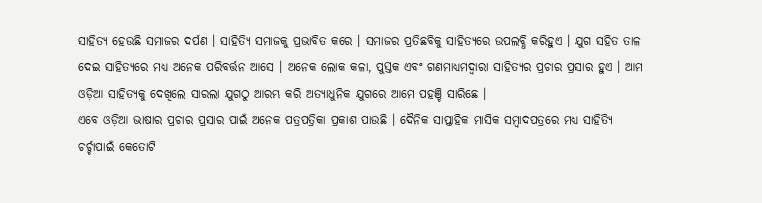ସାହିତ୍ୟ ହେଉଛି ସମାଜର ଦର୍ପଣ । ସାହିତ୍ୟି ସମାଜକୁ ପ୍ରଭାବିତ କରେ । ସମାଜର ପ୍ରତିଛବିକୁ ସାହିତ୍ୟରେ ଉପଲବ୍ଧି କରିହୁଏ । ଯୁଗ ସହିତ ତାଳ ଦେଇ ସାହିତ୍ୟରେ ମଧ୍ୟ ଅନେକ ପରିବର୍ତ୍ତନ ଆସେ । ଅନେକ ଲୋକ କଳା, ପୁସ୍ତକ ଏବଂ ଗଣମାଧ୍ୟମଦ୍ୱାରା ସାହିତ୍ୟର ପ୍ରଚାର ପ୍ରସାର ହୁଏ । ଆମ ଓଡ଼ିଆ ସାହିତ୍ୟକୁ ଦେଖିଲେ ସାରଲା ଯୁଗଠୁ ଆରମ୍ଭ କରି ଅତ୍ୟାଧୁନିକ ଯୁଗରେ ଆମେ ପହଞ୍ଚି ସାରିଛେ ।
ଏବେ ଓଡ଼ିଆ ଭାଷାର ପ୍ରଚାର ପ୍ରସାର ପାଇଁ ଅନେକ ପତ୍ରପତ୍ରିକା ପ୍ରକାଶ ପାଉଛି । ଦୈନିକ ସାପ୍ତାହିକ ମାସିକ ସମ୍ବାଦପତ୍ରରେ ମଧ୍ୟ ସାହିତ୍ୟି ଚର୍ଚ୍ଚାପାଇଁ କେତୋଟି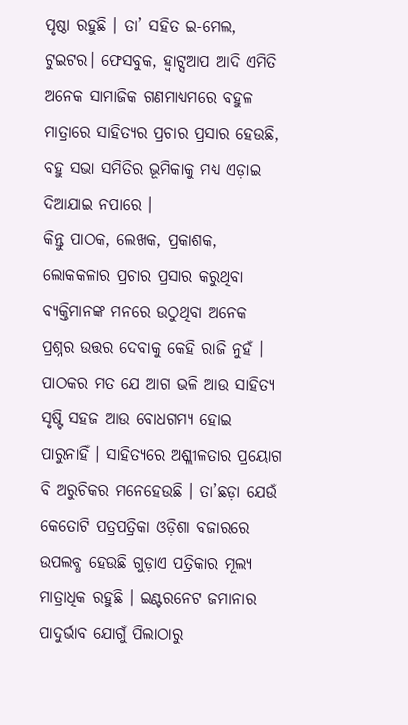ପୃଷ୍ଠା ରହୁଛି । ତା’ ସହିତ ଇ-ମେଲ, ଟୁଇଟର। ଫେସବୁକ, ହ୍ଵାଟ୍ସଆପ ଆଦି ଏମିତି ଅନେକ ସାମାଜିକ ଗଣମାଧ୍ୟମରେ ବହୁଳ ମାତ୍ରାରେ ସାହିତ୍ୟର ପ୍ରଚାର ପ୍ରସାର ହେଉଛି, ବହୁ ସଭା ସମିତିର ଭୂମିକାକୁ ମଧ୍ୟ ଏଡ଼ାଇ ଦିଆଯାଇ ନପାରେ ।
କିନ୍ତୁ ପାଠକ, ଲେଖକ, ପ୍ରକାଶକ, ଲୋକକଳାର ପ୍ରଚାର ପ୍ରସାର କରୁଥିବା ବ୍ୟକ୍ତିମାନଙ୍କ ମନରେ ଉଠୁଥିବା ଅନେକ ପ୍ରଶ୍ନର ଉତ୍ତର ଦେବାକୁ କେହି ରାଜି ନୁହଁ ।
ପାଠକର ମତ ଯେ ଆଗ ଭଳି ଆଉ ସାହିତ୍ୟ ସୃଷ୍ଟି ସହଜ ଆଉ ବୋଧଗମ୍ୟ ହୋଇ ପାରୁନାହିଁ । ସାହିତ୍ୟରେ ଅଶ୍ଲୀଳତାର ପ୍ରୟୋଗ ବି ଅରୁଚିକର ମନେହେଉଛି । ତା’ଛଡ଼ା ଯେଉଁ କେତୋଟି ପତ୍ରପତ୍ରିକା ଓଡ଼ିଶା ବଜାରରେ ଉପଲବ୍ଧ ହେଉଛି ଗୁଡ଼ାଏ ପତ୍ରିକାର ମୂଲ୍ୟ ମାତ୍ରାଧିକ ରହୁଛି । ଇଣ୍ଟରନେଟ ଜମାନାର ପାଦୁର୍ଭାବ ଯୋଗୁଁ ପିଲାଠାରୁ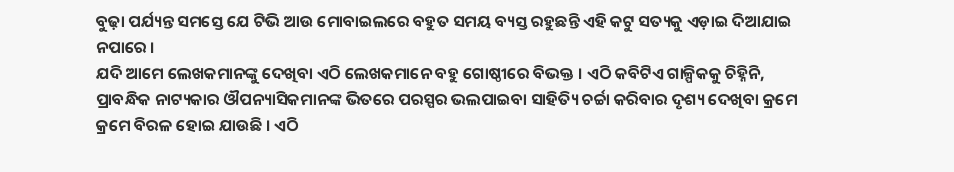ବୁଢ଼ା ପର୍ଯ୍ୟନ୍ତ ସମସ୍ତେ ଯେ ଟିଭି ଆଉ ମୋବାଇଲରେ ବହୁତ ସମୟ ବ୍ୟସ୍ତ ରହୁଛନ୍ତି ଏହି କଟୁ ସତ୍ୟକୁ ଏଡ଼ାଇ ଦିଆଯାଇ ନପାରେ ।
ଯଦି ଆମେ ଲେଖକମାନଙ୍କୁ ଦେଖିବା ଏଠି ଲେଖକମାନେ ବହୁ ଗୋଷ୍ଠୀରେ ବିଭକ୍ତ । ଏଠି କବିଟିଏ ଗାଳ୍ପିକକୁ ଚିହ୍ନିନି, ପ୍ରାବନ୍ଧିକ ନାଟ୍ୟକାର ଔପନ୍ୟାସିକମାନଙ୍କ ଭିତରେ ପରସ୍ପର ଭଲପାଇବା ସାହିତ୍ୟି ଚର୍ଚ୍ଚା କରିବାର ଦୃଶ୍ୟ ଦେଖିବା କ୍ରମେ କ୍ରମେ ବିରଳ ହୋଇ ଯାଉଛି । ଏଠି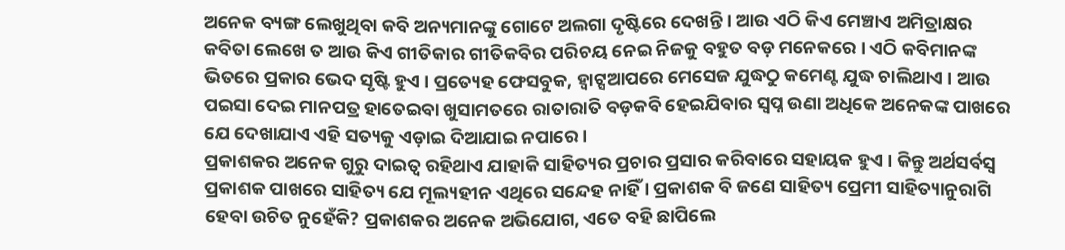ଅନେକ ବ୍ୟଙ୍ଗ ଲେଖୁଥିବା କବି ଅନ୍ୟମାନଙ୍କୁ ଗୋଟେ ଅଲଗା ଦୃଷ୍ଟିରେ ଦେଖନ୍ତି । ଆଉ ଏଠି କିଏ ମେଞ୍ଚାଏ ଅମିତ୍ରାକ୍ଷର କବିତା ଲେଖେ ତ ଆଉ କିଏ ଗୀତିକାର ଗୀତିକବିର ପରିଚୟ ନେଇ ନିଜକୁ ବହୁତ ବଡ଼ ମନେକରେ । ଏଠି କବିମାନଙ୍କ ଭିତରେ ପ୍ରକାର ଭେଦ ସୃଷ୍ଟି ହୁଏ । ପ୍ରତ୍ୟେହ ଫେସବୁକ, ହ୍ଵାଟ୍ସଆପରେ ମେସେଜ ଯୁଦ୍ଧଠୁ କମେଣ୍ଟ ଯୁଦ୍ଧ ଚାଲିଥାଏ । ଆଉ ପଇସା ଦେଇ ମାନପତ୍ର ହାତେଇବା ଖୁସାମତରେ ରାତାରାତି ବଡ଼କବି ହେଇଯିବାର ସ୍ୱପ୍ନ ଉଣା ଅଧିକେ ଅନେକଙ୍କ ପାଖରେ ଯେ ଦେଖାଯାଏ ଏହି ସତ୍ୟକୁ ଏଡ଼ାଇ ଦିଆଯାଇ ନପାରେ ।
ପ୍ରକାଶକର ଅନେକ ଗୁରୁ ଦାଇତ୍ୱ ରହିଥାଏ ଯାହାକି ସାହିତ୍ୟର ପ୍ରଚାର ପ୍ରସାର କରିବାରେ ସହାୟକ ହୁଏ । କିନ୍ତୁ ଅର୍ଥସର୍ବସ୍ବ ପ୍ରକାଶକ ପାଖରେ ସାହିତ୍ୟ ଯେ ମୂଲ୍ୟହୀନ ଏଥିରେ ସନ୍ଦେହ ନାହିଁ । ପ୍ରକାଶକ ବି ଜଣେ ସାହିତ୍ୟ ପ୍ରେମୀ ସାହିତ୍ୟାନୁରାଗି ହେବା ଉଚିତ ନୁହେଁକି? ପ୍ରକାଶକର ଅନେକ ଅଭିଯୋଗ, ଏତେ ବହି ଛାପିଲେ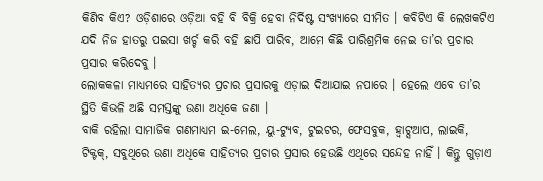କିଣିବ କିଏ? ଓଡ଼ିଶାରେ ଓଡ଼ିଆ ବହି ବି ବିକ୍ରି ହେବା ନିର୍ଦିଷ୍ଟ ସଂଖ୍ୟାରେ ସୀମିତ । କବିଟିଏ କି ଲେଖକଟିଏ ଯଦି ନିଜ ହାତରୁ ପଇସା ଖର୍ଚ୍ଚ କରି ବହି ଛାପି ପାରିବ, ଆମେ କିଛି ପାରିଶ୍ରମିକ ନେଇ ତା’ର ପ୍ରଚାର ପ୍ରସାର କରିଦେବୁ ।
ଲୋକକଳା ମାଧ୍ୟମରେ ସାହିତ୍ୟର ପ୍ରଚାର ପ୍ରସାରକୁ ଏଡ଼ାଇ ଦିଆଯାଇ ନପାରେ । ହେଲେ ଏବେ ତା’ର ସ୍ଥିତି କିଭଳି ଅଛି ସମସ୍ତଙ୍କୁ ଉଣା ଅଧିକେ ଜଣା ।
ବାକି ରହିଲା ସାମାଜିକ ଗଣମାଧ୍ୟମ ଇ-ମେଲ, ୟୁ-ଟ୍ୟୁବ, ଟୁଇଟର, ଫେସବୁକ, ହ୍ଵାଟ୍ସଆପ, ଲାଇକି, ଟିକ୍ଟକ୍, ସବୁଥିରେ ଉଣା ଅଧିକେ ସାହିତ୍ୟର ପ୍ରଚାର ପ୍ରସାର ହେଉଛି ଏଥିରେ ସନ୍ଦେହ ନାହିଁ । କିନ୍ତୁ ଗୁଡ଼ାଏ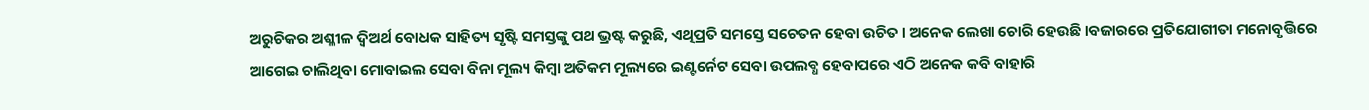ଅରୁଚିକର ଅଶ୍ଳୀଳ ଦ୍ୱିଅର୍ଥ ବୋଧକ ସାହିତ୍ୟ ସୃଷ୍ଟି ସମସ୍ତଙ୍କୁ ପଥ ଭ୍ରଷ୍ଟ କରୁଛି, ଏଥିପ୍ରତି ସମସ୍ତେ ସଚେତନ ହେବା ଉଚିତ । ଅନେକ ଲେଖା ଚୋରି ହେଉଛି ।ବଜାରରେ ପ୍ରତିଯୋଗୀତା ମନୋବୃତ୍ତିରେ ଆଗେଇ ଚାଲିଥିବା ମୋବାଇଲ ସେବା ବିନା ମୂଲ୍ୟ କିମ୍ବା ଅତିକମ ମୂଲ୍ୟରେ ଇଣ୍ଟର୍ନେଟ ସେବା ଉପଲବ୍ଧ ହେବାପରେ ଏଠି ଅନେକ କବି ବାହାରି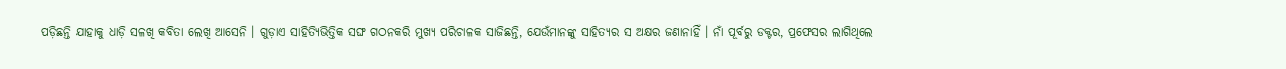ପଡ଼ିଛନ୍ତି ଯାହାକୁ ଧାଡ଼ି ସଳଖି କବିତା ଲେଖି ଆସେନି । ଗୁଡ଼ାଏ ସାହିତ୍ୟିଭିତ୍ତିକ ସଙ୍ଘ ଗଠନକରି ମୁଖ୍ୟ ପରିଚାଳକ ସାଜିଛନ୍ତି, ଯେଉଁମାନଙ୍କୁ ସାହିତ୍ୟର ସ ଅକ୍ଷର ଜଣାନାହିଁ । ନାଁ ପୂର୍ବରୁ ଡକ୍ଟର, ପ୍ରଫେସର ଲାଗିଥିଲେ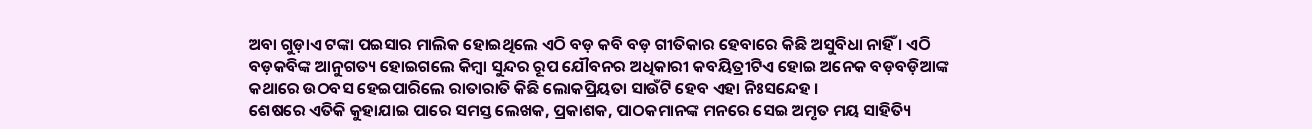ଅବା ଗୁଡ଼ାଏ ଟଙ୍କା ପଇସାର ମାଲିକ ହୋଇଥିଲେ ଏଠି ବଡ଼ କବି ବଡ଼ ଗୀତିକାର ହେବାରେ କିଛି ଅସୁବିଧା ନାହିଁ । ଏଠି ବଡ଼କବିଙ୍କ ଆନୁଗତ୍ୟ ହୋଇଗଲେ କିମ୍ବା ସୁନ୍ଦର ରୂପ ଯୌବନର ଅଧିକାରୀ କବୟିତ୍ରୀଟିଏ ହୋଇ ଅନେକ ବଡ଼ବଡ଼ିଆଙ୍କ କଥାରେ ଉଠବସ ହେଇପାରିଲେ ରାତାରାତି କିଛି ଲୋକପ୍ରିୟତା ସାଉଁଟି ହେବ ଏହା ନିଃସନ୍ଦେହ ।
ଶେଷରେ ଏତିକି କୁହାଯାଇ ପାରେ ସମସ୍ତ ଲେଖକ, ପ୍ରକାଶକ, ପାଠକମାନଙ୍କ ମନରେ ସେଇ ଅମୃତ ମୟ ସାହିତ୍ୟି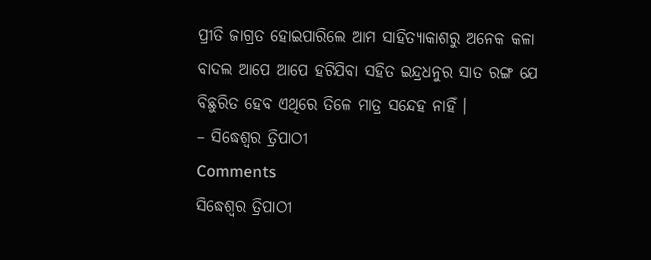ପ୍ରୀତି ଜାଗ୍ରତ ହୋଇପାରିଲେ ଆମ ସାହିତ୍ୟାକାଶରୁ ଅନେକ କଳା ବାଦଲ ଆପେ ଆପେ ହଟିଯିବା ସହିତ ଇନ୍ଦ୍ରଧନୁର ସାତ ରଙ୍ଗ ଯେ ବିଛୁରିତ ହେବ ଏଥିରେ ତିଳେ ମାତ୍ର ସନ୍ଦେହ ନାହିଁ ।
– ସିଦ୍ଧେଶ୍ୱର ତ୍ରିପାଠୀ
Comments
ସିଦ୍ଧେଶ୍ୱର ତ୍ରିପାଠୀ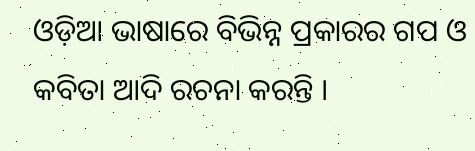ଓଡ଼ିଆ ଭାଷାରେ ବିଭିନ୍ନ ପ୍ରକାରର ଗପ ଓ କବିତା ଆଦି ରଚନା କରନ୍ତି ।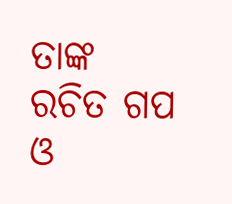ତାଙ୍କ ରଚିତ ଗପ ଓ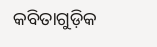କବିତାଗୁଡ଼ିକ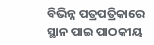ବିଭିନ୍ନ ପତ୍ରପତ୍ରିକାରେ ସ୍ଥାନ ପାଇ ପାଠକୀୟ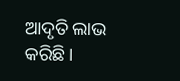ଆଦୃତି ଲାଭ କରିଛି ।